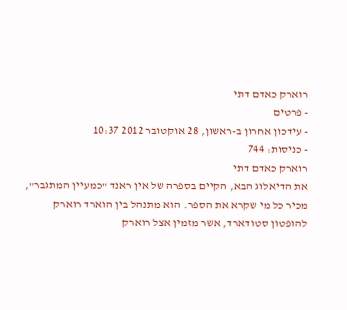רוארק כאדם דתי
- פרטים
- עידכון אחרון ב-ראשון, 28 אוקטובר 2012 10:37
- כניסות: 744
רוארק כאדם דתי
את הדיאלוג הבא, הקיים בספרה של אין ראנד "כמעיין המתגבר", מכיר כל מי שקרא את הספר. הוא מתנהל בין הוארד רוארק להופטון סטודארד, אשר מזמין אצל רוארק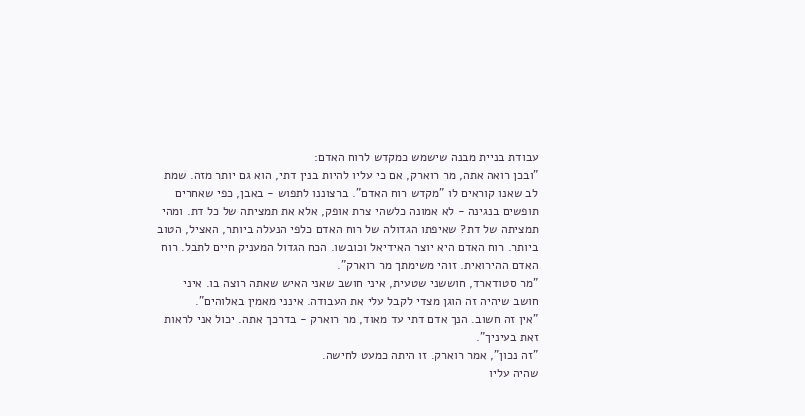עבודת בניית מבנה שישמש כמקדש לרוח האדם:
"ובכן רואה אתה, מר רוארק, אם כי עליו להיות בנין דתי, הוא גם יותר מזה. שמת לב שאנו קוראים לו "מקדש רוח האדם". ברצוננו לתפוש - באבן, כפי שאחרים תופשים בנגינה - לא אמונה כלשהי צרת אופק, אלא את תמציתה של כל דת. ומהי תמציתה של דת? שאיפתו הגדולה של רוח האדם כלפי הנעלה ביותר, האציל, הטוב ביותר. רוח האדם היא יוצר האידיאל וכובשו. הכח הגדול המעניק חיים לתבל. רוח האדם ההירואית. זוהי משימתך מר רוארק".
"מר סטודארד, חוששני שטעית, איני חושב שאני האיש שאתה רוצה בו. איני חושב שיהיה זה הוגן מצדי לקבל עלי את העבודה. אינני מאמין באלוהים".
"אין זה חשוב. הנך אדם דתי עד מאוד, מר רוארק - בדרכך אתה. יכול אני לראות זאת בעיניך".
"זה נכון", אמר רוארק. זו היתה כמעט לחישה.
שהיה עליו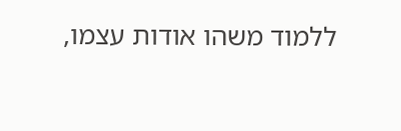ללמוד משהו אודות עצמו,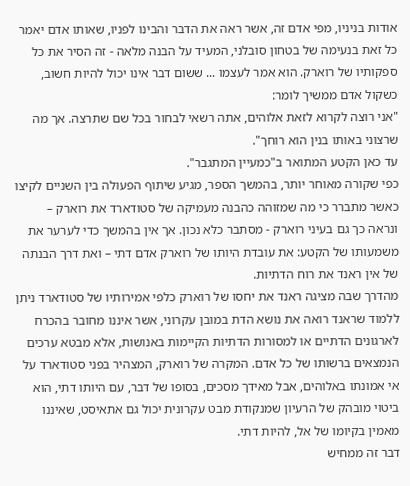אודות בניניו, מפי אדם זה, אשר ראה את הדבר והבינו לפניו, שאותו אדם יאמר כל זאת בנעימה של בטחון סובלני, המעיד על הבנה מלאה - זה הסיר את כל ספקותיו של רוארק. הוא אמר לעצמו ... ששום דבר אינו יכול להיות חשוב, כשקול אדם ממשיך לומר:
"אני רוצה לקרוא לזאת אלוהים, אתה רשאי לבחור בכל שם שתרצה. אך מה שרצוני באותו בנין הוא רוחך".
עד כאן הקטע המתואר ב"כמעיין המתגבר".
כפי שקורה מאוחר יותר, בהמשך הספר, מגיע שיתוף הפעולה בין השניים לקיצו כאשר מתברר כי מה שמזוהה כהבנה מעמיקה של סטודארד את רוארק – ונראה כך גם בעיני רוארק - מסתבר כלא נכון. אך אין בהמשך כדי לערער את משמעותו של הקטע: את עובדת היותו של רוארק אדם דתי – ואת דרך הבנתה של אין ראנד את רוח הדתיות.
מהדרך שבה מציגה ראנד את יחסו של רוארק כלפי אמירותיו של סטודארד ניתן ללמוד שראנד רואה את נושא הדת במובן עקרוני, אשר איננו מחובר בהכרח לארגונים הדתיים או למסורות הדתיות הקיימות באנושות, אלא מבטא ערכים הנמצאים ברשותו של כל אדם. המקרה של רוארק, המצהיר בפני סטודארד על אי אמונתו באלוהים, אבל מאידך מסכים, בסופו של דבר, עם היותו דתי, הוא ביטוי מובהק של הרעיון שמנקודת מבט עקרונית יכול גם אתאיסט, שאיננו מאמין בקיומו של אל, להיות דתי.
דבר זה ממחיש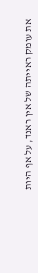את עומק ראייתה של אין ראנד, על אף היות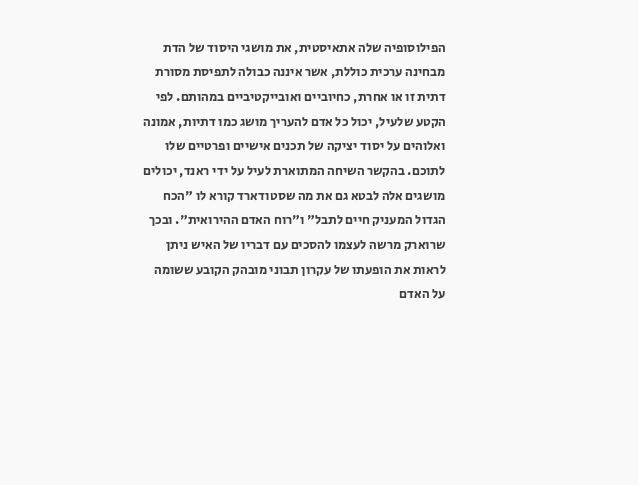הפילוסופיה שלה אתאיסטית, את מושגי היסוד של הדת מבחינה ערכית כוללת, אשר איננה כבולה לתפיסת מסורת דתית זו או אחרת, כחיוביים ואובייקטיביים במהותם. לפי הקטע שלעיל, יכול כל אדם להעריך מושג כמו דתיות, אמונה ואלוהים על יסוד יציקה של תכנים אישיים ופרטיים שלו לתוכם. בהקשר השיחה המתוארת לעיל על ידי ראנד, יכולים מושגים אלה לבטא גם את מה שסטודארד קורא לו "הכח הגדול המעניק חיים לתבל" ו"רוח האדם ההירואית". ובכך שרוארק מרשה לעצמו להסכים עם דבריו של האיש ניתן לראות את הופעתו של עקרון תבוני מובהק הקובע ששומה על האדם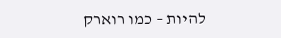להיות – כמו רוארק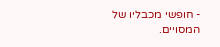- חופשי מכבליו של המסויים.